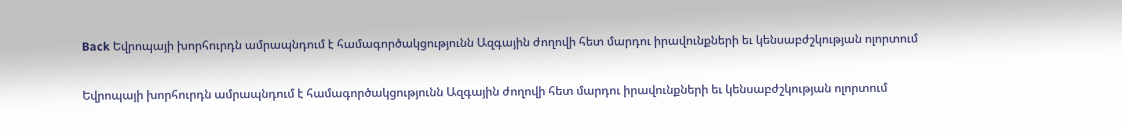Back Եվրոպայի խորհուրդն ամրապնդում է համագործակցությունն Ազգային ժողովի հետ մարդու իրավունքների եւ կենսաբժշկության ոլորտում

Եվրոպայի խորհուրդն ամրապնդում է համագործակցությունն Ազգային ժողովի հետ մարդու իրավունքների եւ կենսաբժշկության ոլորտում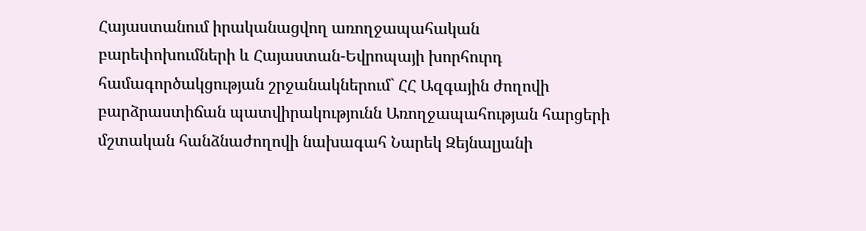Հայաստանում իրականացվող առողջապահական բարեփոխումների և Հայաստան-Եվրոպայի խորհուրդ համագործակցության շրջանակներում` ՀՀ Ազգային ժողովի բարձրաստիճան պատվիրակությունն Առողջապահության հարցերի մշտական հանձնաժողովի նախագահ Նարեկ Զեյնալյանի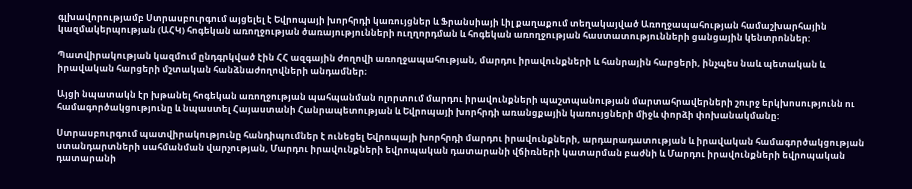գլխավորությամբ Ստրասբուրգում այցելել է Եվրոպայի խորհրդի կառույցներ և Ֆրանսիայի Լիլ քաղաքում տեղակայված Առողջապահության համաշխարհային կազմակերպության (ԱՀԿ) հոգեկան առողջության ծառայությունների ուղղորդման և հոգեկան առողջության հաստատությունների ցանցային կենտրոններ:

Պատվիրակության կազմում ընդգրկված էին ՀՀ ազգային ժողովի առողջապահության, մարդու իրավունքների և հանրային հարցերի, ինչպես նաև պետական և իրավական հարցերի մշտական հանձնաժողովների անդամներ։

Այցի նպատակն էր խթանել հոգեկան առողջության պահպանման ոլորտում մարդու իրավունքների պաշտպանության մարտահրավերների շուրջ երկխոսությունն ու համագործակցությունը և նպաստել Հայաստանի Հանրապետության և Եվրոպայի խորհրդի առանցքային կառույցների միջև փորձի փոխանակմանը:

Ստրասբուրգում պատվիրակությունը հանդիպումներ է ունեցել Եվրոպայի խորհրդի մարդու իրավունքների, արդարադատության և իրավական համագործակցության ստանդարտների սահմանման վարչության, Մարդու իրավունքների եվրոպական դատարանի վճիռների կատարման բաժնի և Մարդու իրավունքների եվրոպական դատարանի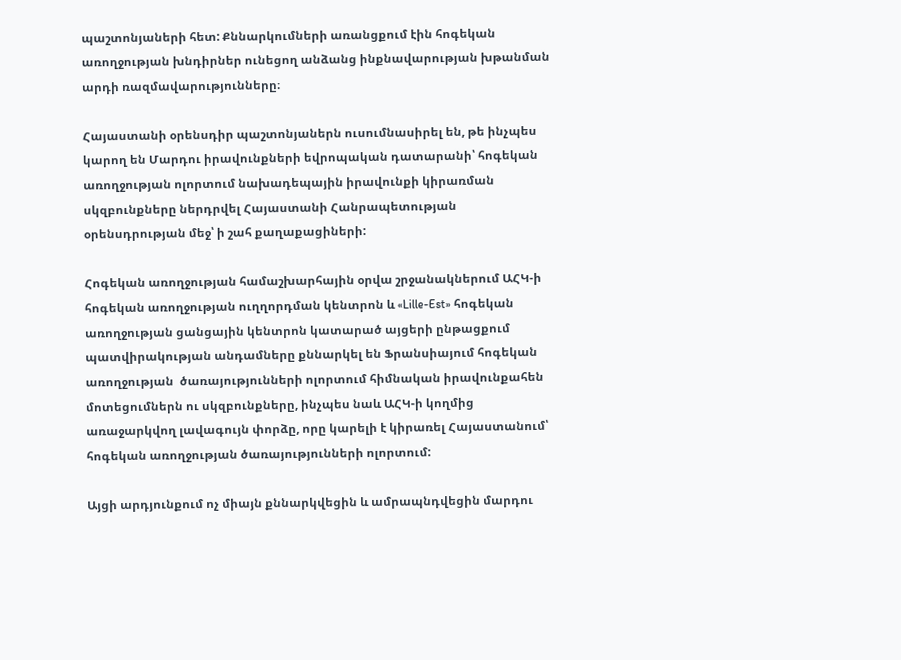պաշտոնյաների հետ: Քննարկումների առանցքում էին հոգեկան առողջության խնդիրներ ունեցող անձանց ինքնավարության խթանման արդի ռազմավարությունները։

Հայաստանի օրենսդիր պաշտոնյաներն ուսումնասիրել են, թե ինչպես կարող են Մարդու իրավունքների եվրոպական դատարանի՝ հոգեկան առողջության ոլորտում նախադեպային իրավունքի կիրառման սկզբունքները ներդրվել Հայաստանի Հանրապետության օրենսդրության մեջ՝ ի շահ քաղաքացիների:

Հոգեկան առողջության համաշխարհային օրվա շրջանակներում ԱՀԿ-ի հոգեկան առողջության ուղղորդման կենտրոն և «Lille-Est» հոգեկան առողջության ցանցային կենտրոն կատարած այցերի ընթացքում պատվիրակության անդամները քննարկել են Ֆրանսիայում հոգեկան առողջության  ծառայությունների ոլորտում հիմնական իրավունքահեն մոտեցումներն ու սկզբունքները, ինչպես նաև ԱՀԿ-ի կողմից առաջարկվող լավագույն փորձը, որը կարելի է կիրառել Հայաստանում՝ հոգեկան առողջության ծառայությունների ոլորտում:

Այցի արդյունքում ոչ միայն քննարկվեցին և ամրապնդվեցին մարդու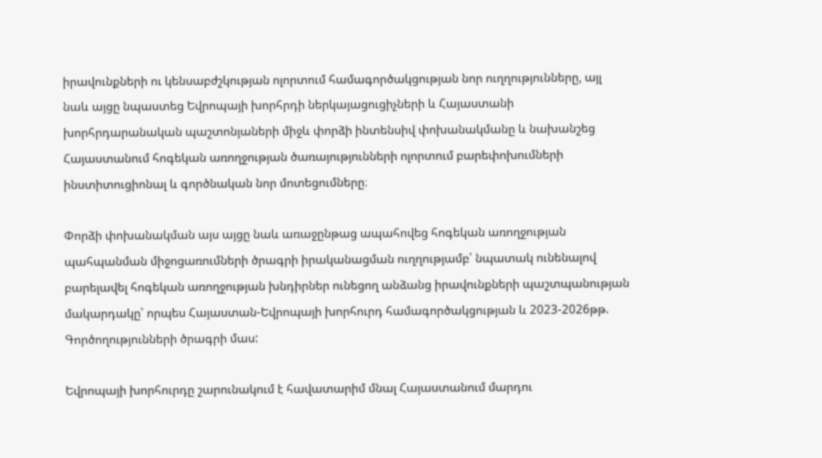իրավունքների ու կենսաբժշկության ոլորտում համագործակցության նոր ուղղությունները, այլ նաև այցը նպաստեց Եվրոպայի խորհրդի ներկայացուցիչների և Հայաստանի խորհրդարանական պաշտոնյաների միջև փորձի ինտենսիվ փոխանակմանը և նախանշեց Հայաստանում հոգեկան առողջության ծառայությունների ոլորտում բարեփոխումների ինստիտուցիոնալ և գործնական նոր մոտեցումները։

Փորձի փոխանակման այս այցը նաև առաջընթաց ապահովեց հոգեկան առողջության պահպանման միջոցառումների ծրագրի իրականացման ուղղությամբ՝ նպատակ ունենալով բարելավել հոգեկան առողջության խնդիրներ ունեցող անձանց իրավունքների պաշտպանության մակարդակը՝ որպես Հայաստան-Եվրոպայի խորհուրդ համագործակցության և 2023-2026թթ. Գործողությունների ծրագրի մաս:

Եվրոպայի խորհուրդը շարունակում է հավատարիմ մնալ Հայաստանում մարդու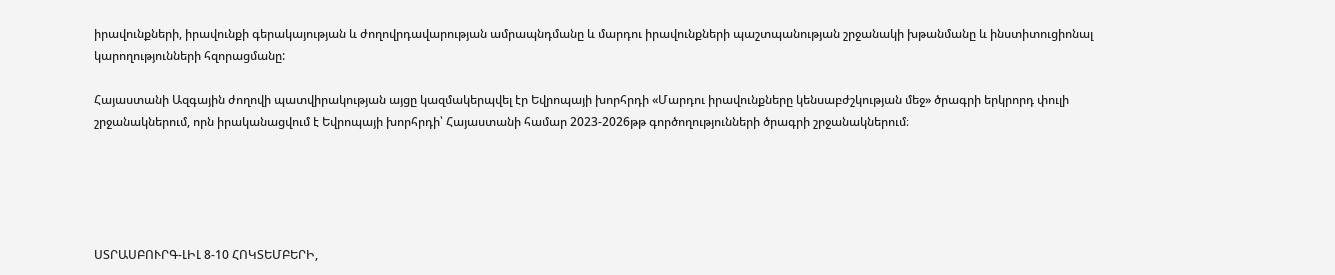իրավունքների, իրավունքի գերակայության և ժողովրդավարության ամրապնդմանը և մարդու իրավունքների պաշտպանության շրջանակի խթանմանը և ինստիտուցիոնալ կարողությունների հզորացմանը:

Հայաստանի Ազգային ժողովի պատվիրակության այցը կազմակերպվել էր Եվրոպայի խորհրդի «Մարդու իրավունքները կենսաբժշկության մեջ» ծրագրի երկրորդ փուլի շրջանակներում, որն իրականացվում է Եվրոպայի խորհրդի՝ Հայաստանի համար 2023-2026թթ գործողությունների ծրագրի շրջանակներում։





ՍՏՐԱՍԲՈՒՐԳ-ԼԻԼ 8-10 ՀՈԿՏԵՄԲԵՐԻ,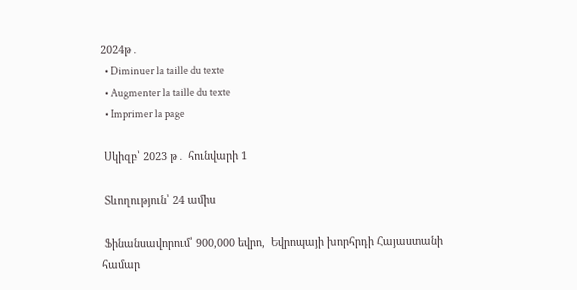2024թ․
  • Diminuer la taille du texte
  • Augmenter la taille du texte
  • Imprimer la page

 Սկիզբ՝ 2023 թ․ հունվարի 1

 Տևողություն՝ 24 ամիս

 Ֆինանսավորում՝ 900,000 եվրո,  Եվրոպայի խորհրդի Հայաստանի համար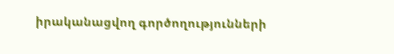իրականացվող գործողությունների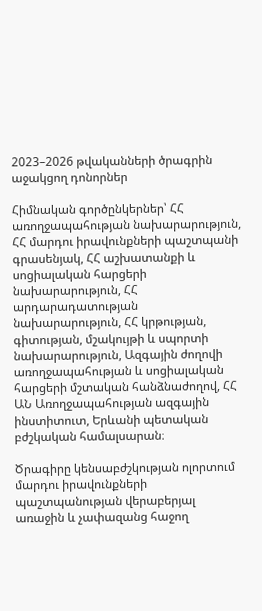2023–2026 թվականների ծրագրին աջակցող դոնորներ

Հիմնական գործընկերներ՝ ՀՀ առողջապահության նախարարություն, ՀՀ մարդու իրավունքների պաշտպանի գրասենյակ, ՀՀ աշխատանքի և սոցիալական հարցերի նախարարություն, ՀՀ արդարադատության նախարարություն, ՀՀ կրթության, գիտության, մշակույթի և սպորտի նախարարություն, Ազգային ժողովի առողջապահության և սոցիալական հարցերի մշտական հանձնաժողով, ՀՀ ԱՆ Առողջապահության ազգային ինստիտուտ, Երևանի պետական բժշկական համալսարան։

Ծրագիրը կենսաբժշկության ոլորտում մարդու իրավունքների պաշտպանության վերաբերյալ առաջին և չափազանց հաջող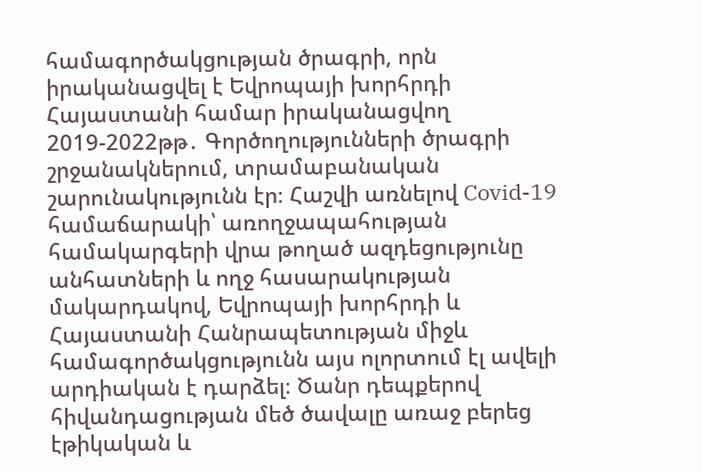համագործակցության ծրագրի, որն իրականացվել է Եվրոպայի խորհրդի Հայաստանի համար իրականացվող 2019-2022թթ․ Գործողությունների ծրագրի շրջանակներում, տրամաբանական շարունակությունն էր։ Հաշվի առնելով Covid-19 համաճարակի՝ առողջապահության համակարգերի վրա թողած ազդեցությունը անհատների և ողջ հասարակության մակարդակով, Եվրոպայի խորհրդի և Հայաստանի Հանրապետության միջև համագործակցությունն այս ոլորտում էլ ավելի արդիական է դարձել։ Ծանր դեպքերով հիվանդացության մեծ ծավալը առաջ բերեց էթիկական և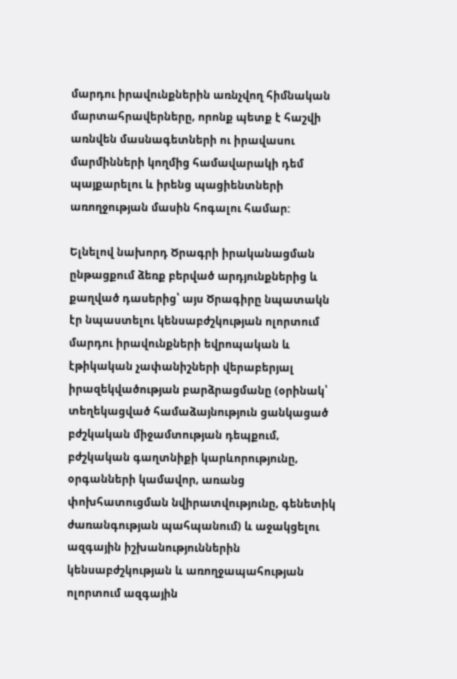մարդու իրավունքներին առնչվող հիմնական մարտահրավերները, որոնք պետք է հաշվի առնվեն մասնագետների ու իրավասու մարմինների կողմից համավարակի դեմ պայքարելու և իրենց պացիենտների առողջության մասին հոգալու համար:

Ելնելով նախորդ Ծրագրի իրականացման ընթացքում ձեռք բերված արդյունքներից և քաղված դասերից՝ այս Ծրագիրը նպատակն էր նպաստելու կենսաբժշկության ոլորտում մարդու իրավունքների եվրոպական և էթիկական չափանիշների վերաբերյալ իրազեկվածության բարձրացմանը (օրինակ՝ տեղեկացված համաձայնություն ցանկացած բժշկական միջամտության դեպքում, բժշկական գաղտնիքի կարևորությունը, օրգանների կամավոր, առանց փոխհատուցման նվիրատվությունը, գենետիկ ժառանգության պահպանում) և աջակցելու ազգային իշխանություններին կենսաբժշկության և առողջապահության ոլորտում ազգային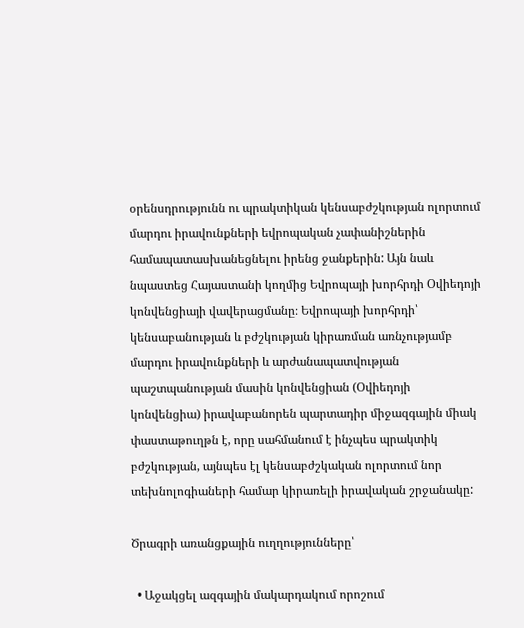օրենսդրությունն ու պրակտիկան կենսաբժշկության ոլորտում մարդու իրավունքների եվրոպական չափանիշներին համապատասխանեցնելու իրենց ջանքերին: Այն նաև նպաստեց Հայաստանի կողմից Եվրոպայի խորհրդի Օվիեդոյի կոնվենցիայի վավերացմանը։ Եվրոպայի խորհրդի՝ կենսաբանության և բժշկության կիրառման առնչությամբ մարդու իրավունքների և արժանապատվության պաշտպանության մասին կոնվենցիան (Օվիեդոյի կոնվենցիա) իրավաբանորեն պարտադիր միջազգային միակ փաստաթուղթն է, որը սահմանում է ինչպես պրակտիկ բժշկության, այնպես էլ կենսաբժշկական ոլորտում նոր տեխնոլոգիաների համար կիրառելի իրավական շրջանակը:

Ծրագրի առանցքային ուղղությունները՝

  • Աջակցել ազգային մակարդակում որոշում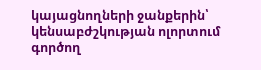կայացնողների ջանքերին՝ կենսաբժշկության ոլորտում գործող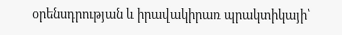օրենսդրության և իրավակիրառ պրակտիկայի՝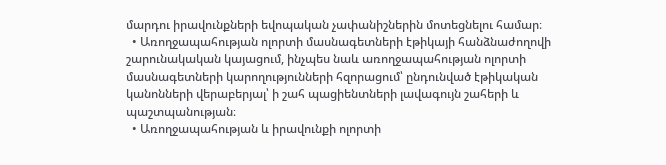մարդու իրավունքների եվոպական չափանիշներին մոտեցնելու համար։
  • Առողջապահության ոլորտի մասնագետների էթիկայի հանձնաժողովի շարունակական կայացում, ինչպես նաև առողջապահության ոլորտի մասնագետների կարողությունների հզորացում՝ ընդունված էթիկական կանոնների վերաբերյալ՝ ի շահ պացիենտների լավագույն շահերի և պաշտպանության։
  • Առողջապահության և իրավունքի ոլորտի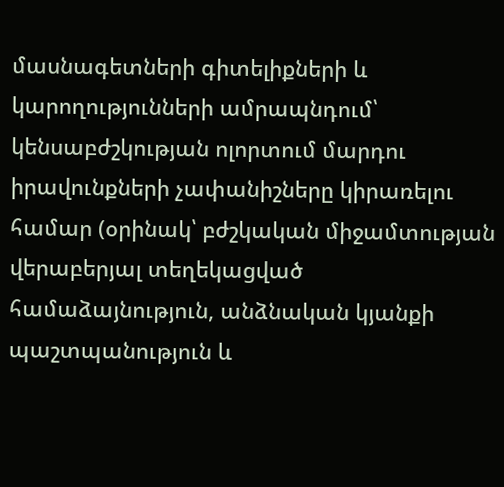մասնագետների գիտելիքների և կարողությունների ամրապնդում՝ կենսաբժշկության ոլորտում մարդու իրավունքների չափանիշները կիրառելու համար (օրինակ՝ բժշկական միջամտության վերաբերյալ տեղեկացված համաձայնություն, անձնական կյանքի պաշտպանություն և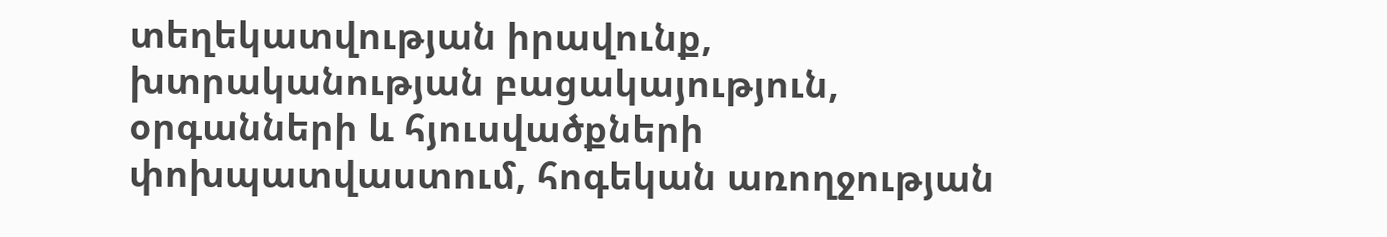տեղեկատվության իրավունք, խտրականության բացակայություն, օրգանների և հյուսվածքների փոխպատվաստում, հոգեկան առողջության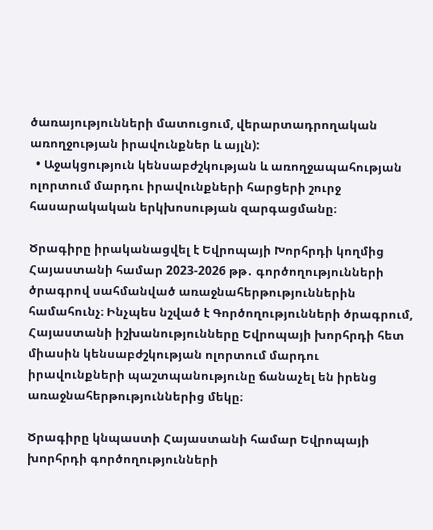ծառայությունների մատուցում, վերարտադրողական առողջության իրավունքներ և այլն):
  • Աջակցություն կենսաբժշկության և առողջապահության ոլորտում մարդու իրավունքների հարցերի շուրջ հասարակական երկխոսության զարգացմանը։

Ծրագիրը իրականացվել է Եվրոպայի Խորհրդի կողմից Հայաստանի համար 2023-2026 թթ․ գործողությունների ծրագրով սահմանված առաջնահերթություններին համահունչ։ Ինչպես նշված է Գործողությունների ծրագրում, Հայաստանի իշխանությունները Եվրոպայի խորհրդի հետ միասին կենսաբժշկության ոլորտում մարդու իրավունքների պաշտպանությունը ճանաչել են իրենց առաջնահերթություններից մեկը։

Ծրագիրը կնպաստի Հայաստանի համար Եվրոպայի խորհրդի գործողությունների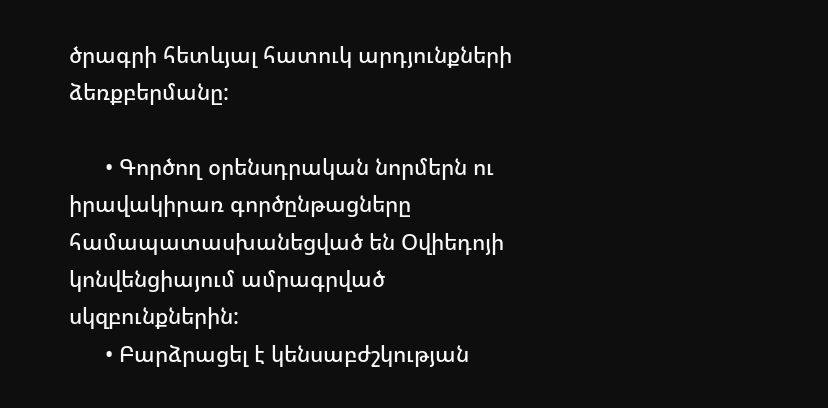ծրագրի հետևյալ հատուկ արդյունքների ձեռքբերմանը:

      • Գործող օրենսդրական նորմերն ու իրավակիրառ գործընթացները համապատասխանեցված են Օվիեդոյի կոնվենցիայում ամրագրված սկզբունքներին:
      • Բարձրացել է կենսաբժշկության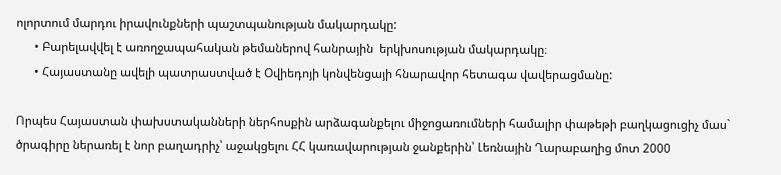ոլորտում մարդու իրավունքների պաշտպանության մակարդակը:
      • Բարելավվել է առողջապահական թեմաներով հանրային  երկխոսության մակարդակը։
      • Հայաստանը ավելի պատրաստված է Օվիեդոյի կոնվենցայի հնարավոր հետագա վավերացմանը:

Որպես Հայաստան փախստականների ներհոսքին արձագանքելու միջոցառումների համալիր փաթեթի բաղկացուցիչ մաս` ծրագիրը ներառել է նոր բաղադրիչ՝ աջակցելու ՀՀ կառավարության ջանքերին՝ Լեռնային Ղարաբաղից մոտ 2000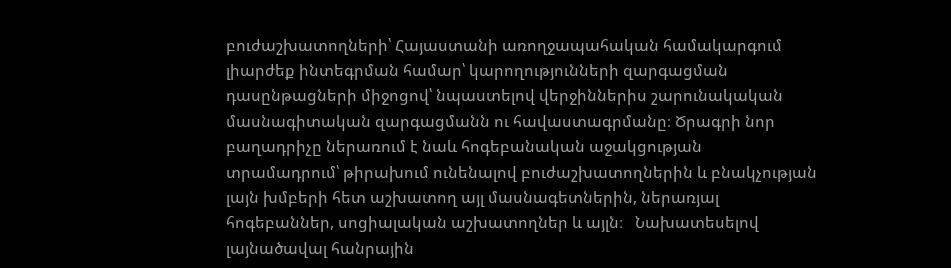բուժաշխատողների՝ Հայաստանի առողջապահական համակարգում լիարժեք ինտեգրման համար՝ կարողությունների զարգացման դասընթացների միջոցով՝ նպաստելով վերջիններիս շարունակական մասնագիտական զարգացմանն ու հավաստագրմանը։ Ծրագրի նոր բաղադրիչը ներառում է նաև հոգեբանական աջակցության տրամադրում՝ թիրախում ունենալով բուժաշխատողներին և բնակչության լայն խմբերի հետ աշխատող այլ մասնագետներին, ներառյալ հոգեբաններ, սոցիալական աշխատողներ և այլն։   Նախատեսելով լայնածավալ հանրային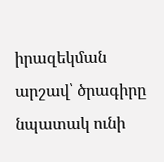իրազեկման արշավ՝ ծրագիրը նպատակ ունի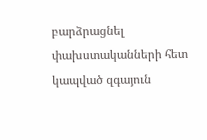բարձրացնել փախստականների հետ կապված զգայուն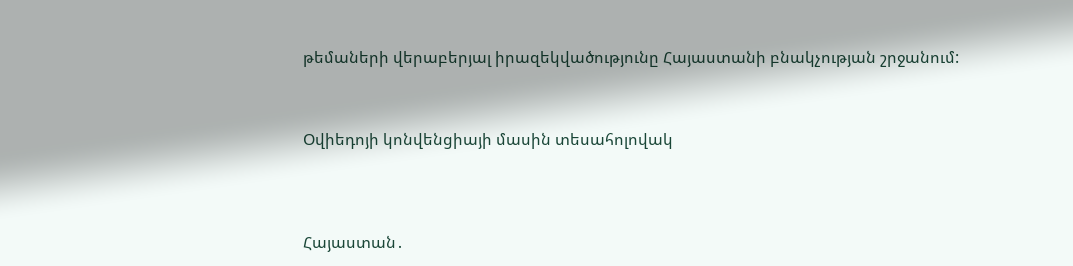թեմաների վերաբերյալ իրազեկվածությունը Հայաստանի բնակչության շրջանում:



Օվիեդոյի կոնվենցիայի մասին տեսահոլովակ




Հայաստան․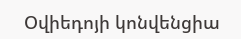Օվիեդոյի կոնվենցիա